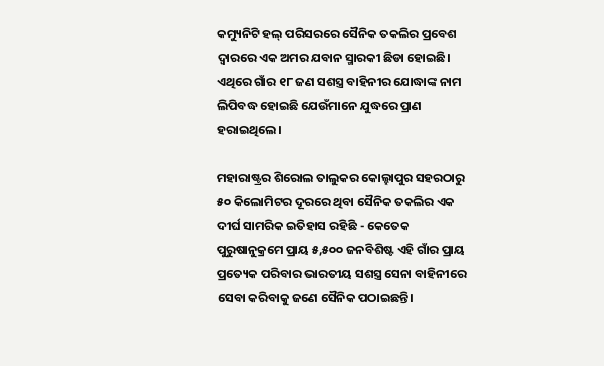କମ୍ୟୁନିଟି ହଲ୍ ପରିସରରେ ସୈନିକ ତକଲିର ପ୍ରବେଶ ଦ୍ୱାରରେ ଏକ ଅମର ଯବାନ ସ୍ମାରକୀ ଛିଡା ହୋଇଛି। ଏଥିରେ ଗାଁର ୧୮ ଜଣ ସଶସ୍ତ୍ର ବାହିନୀର ଯୋଦ୍ଧାଙ୍କ ନାମ ଲିପିବଦ୍ଧ ହୋଇଛି ଯେଉଁମାନେ ଯୁଦ୍ଧରେ ପ୍ରାଣ ହରାଇଥିଲେ।

ମହାରାଷ୍ଟ୍ରର ଶିରୋଲ ତାଲୁକର କୋଲ୍ହାପୁର ସହରଠାରୁ ୫୦ କିଲୋମିଟର ଦୂରରେ ଥିବା ସୈନିକ ତକଲିର ଏକ ଦୀର୍ଘ ସାମରିକ ଇତିହାସ ରହିଛି - କେତେକ ପୁରୁଷାନୁକ୍ରମେ ପ୍ରାୟ ୫,୫୦୦ ଜନବିଶିଷ୍ଟ ଏହି ଗାଁର ପ୍ରାୟ ପ୍ରତ୍ୟେକ ପରିବାର ଭାରତୀୟ ସଶସ୍ତ୍ର ସେନା ବାହିନୀରେ ସେବା କରିବାକୁ ଜଣେ ସୈନିକ ପଠାଇଛନ୍ତି।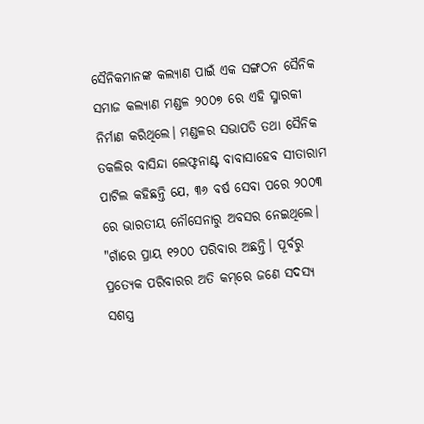ସୈନିକମାନଙ୍କ କଲ୍ୟାଣ ପାଇଁ ଏକ ସଙ୍ଗଠନ ସୈନିକ ସମାଜ କଲ୍ୟାଣ ମଣ୍ଡଳ ୨୦୦୭ ରେ ଏହି ସ୍ମାରକୀ ନିର୍ମାଣ କରିଥିଲେ। ମଣ୍ଡଳର ସଭାପତି ତଥା ସୈନିକ ତକଲିର ବାସିନ୍ଦା ଲେଫ୍ଟନାଣ୍ଟ ବାବାସାହେବ ସୀତାରାମ ପାଟିଲ କହିଛନ୍ତି ଯେ, ୩୬ ବର୍ଷ ସେବା ପରେ ୨୦୦୩ ରେ ଭାରତୀୟ ନୌସେନାରୁ ଅବସର ନେଇଥିଲେ। "ଗାଁରେ ପ୍ରାୟ ୧୨୦୦ ପରିବାର ଅଛନ୍ତି। ପୂର୍ବରୁ ପ୍ରତ୍ୟେକ ପରିବାରର ଅତି କମ୍‌ରେ ଜଣେ ସଦସ୍ୟ ସଶସ୍ତ୍ର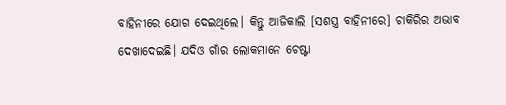ବାହିନୀରେ ଯୋଗ ଦେଇଥିଲେ। କିନ୍ତୁ ଆଜିକାଲି [ସଶସ୍ତ୍ର ବାହିନୀରେ] ଚାକିରିର ଅଭାବ ଦେଖାଦେଇଛି। ଯଦିଓ ଗାଁର ଲୋକମାନେ ଚେଷ୍ଟା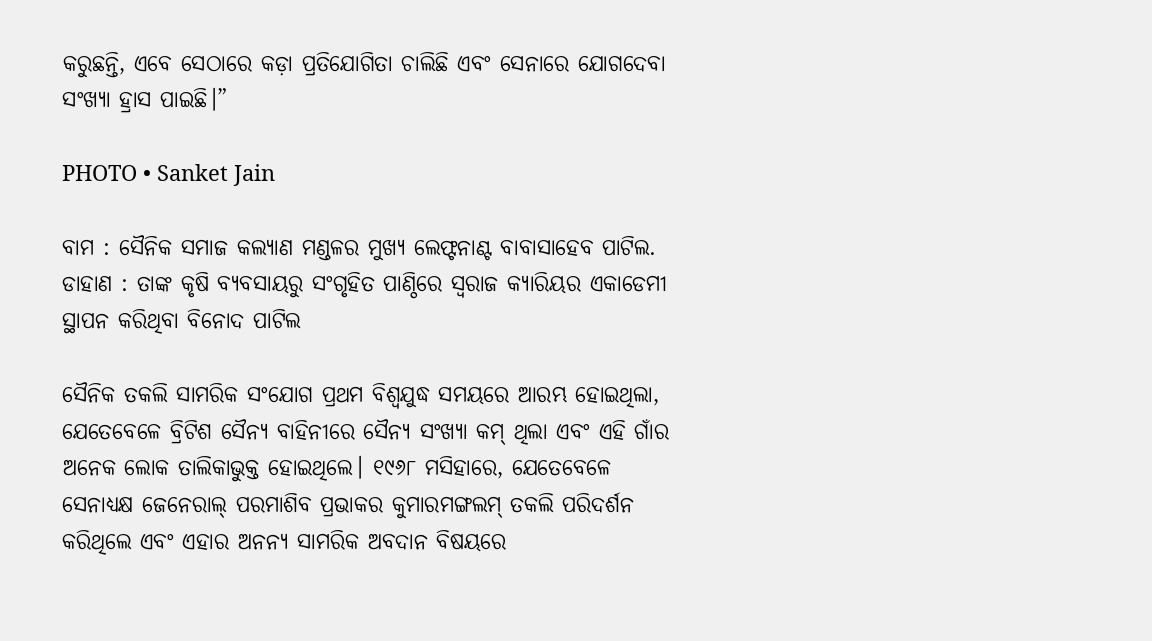କରୁଛନ୍ତି, ଏବେ ସେଠାରେ କଡ଼ା ପ୍ରତିଯୋଗିତା ଚାଲିଛି ଏବଂ ସେନାରେ ଯୋଗଦେବା ସଂଖ୍ୟା ହ୍ରାସ ପାଇଛି।”

PHOTO • Sanket Jain

ବାମ : ସୈନିକ ସମାଜ କଲ୍ୟାଣ ମଣ୍ଡଳର ମୁଖ୍ୟ ଲେଫ୍ଟନାଣ୍ଟ ବାବାସାହେବ ପାଟିଲ. ଡାହାଣ : ତାଙ୍କ କୃଷି ବ୍ୟବସାୟରୁ ସଂଗୃହିତ ପାଣ୍ଠିରେ ସ୍ୱରାଜ କ୍ୟାରିୟର ଏକାଡେମୀ ସ୍ଥାପନ କରିଥିବା ବିନୋଦ ପାଟିଲ

ସୈନିକ ତକଲି ସାମରିକ ସଂଯୋଗ ପ୍ରଥମ ବିଶ୍ୱଯୁଦ୍ଧ ସମୟରେ ଆରମ୍ଭ ହୋଇଥିଲା, ଯେତେବେଳେ ବ୍ରିଟିଶ ସୈନ୍ୟ ବାହିନୀରେ ସୈନ୍ୟ ସଂଖ୍ୟା କମ୍‌ ଥିଲା ଏବଂ ଏହି ଗାଁର ଅନେକ ଲୋକ ତାଲିକାଭୁକ୍ତ ହୋଇଥିଲେ। ୧୯୬୮ ମସିହାରେ, ଯେତେବେଳେ ସେନାଧ୍ୟକ୍ଷ ଜେନେରାଲ୍ ପରମାଶିବ ପ୍ରଭାକର କୁମାରମଙ୍ଗଲମ୍ ତକଲି ପରିଦର୍ଶନ କରିଥିଲେ ଏବଂ ଏହାର ଅନନ୍ୟ ସାମରିକ ଅବଦାନ ବିଷୟରେ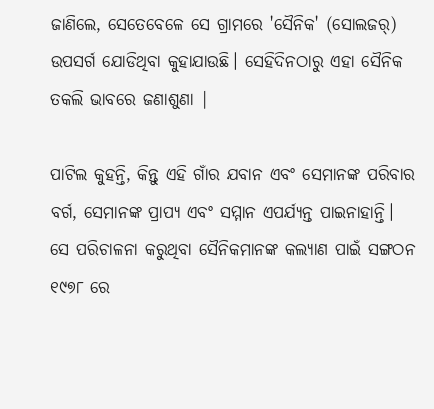ଜାଣିଲେ, ସେତେବେଳେ ସେ ଗ୍ରାମରେ 'ସୈନିକ' (ସୋଲଜର୍) ଉପସର୍ଗ ଯୋଡିଥିବା କୁହାଯାଉଛି। ସେହିଦିନଠାରୁ ଏହା ସୈନିକ ତକଲି ଭାବରେ ଜଣାଶୁଣା |

ପାଟିଲ କୁହନ୍ତି, କିନ୍ତୁ ଏହି ଗାଁର ଯବାନ ଏବଂ ସେମାନଙ୍କ ପରିବାର ବର୍ଗ, ସେମାନଙ୍କ ପ୍ରାପ୍ୟ ଏବଂ ସମ୍ମାନ ଏପର୍ଯ୍ୟନ୍ତ ପାଇନାହାନ୍ତି। ସେ ପରିଚାଳନା କରୁଥିବା ସୈନିକମାନଙ୍କ କଲ୍ୟାଣ ପାଇଁ ସଙ୍ଗଠନ ୧୯୭୮ ରେ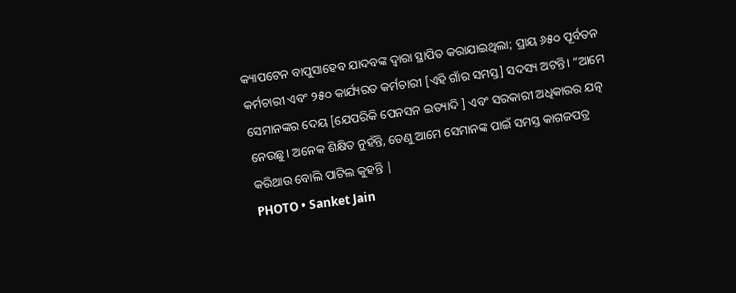କ୍ୟାପଟେନ ବାପୁସାହେବ ଯାଦବଙ୍କ ଦ୍ୱାରା ସ୍ଥାପିତ କରାଯାଇଥିଲା; ପ୍ରାୟ ୬୫୦ ପୂର୍ବତନ କର୍ମଚାରୀ ଏବଂ ୨୫୦ କାର୍ଯ୍ୟରତ କର୍ମଚାରୀ [ଏହି ଗାଁର ସମସ୍ତ] ସଦସ୍ୟ ଅଟନ୍ତି। “ଆମେ ସେମାନଙ୍କର ଦେୟ [ଯେପରିକି ପେନସନ ଇତ୍ୟାଦି ] ଏବଂ ସରକାରୀ ଅଧିକାରର ଯତ୍ନ ନେଉଛୁ। ଅନେକ ଶିକ୍ଷିତ ନୁହଁନ୍ତି, ତେଣୁ ଆମେ ସେମାନଙ୍କ ପାଇଁ ସମସ୍ତ କାଗଜପତ୍ର କରିଥାଉ ବୋଲି ପାଟିଲ କୁହନ୍ତି |
PHOTO • Sanket Jain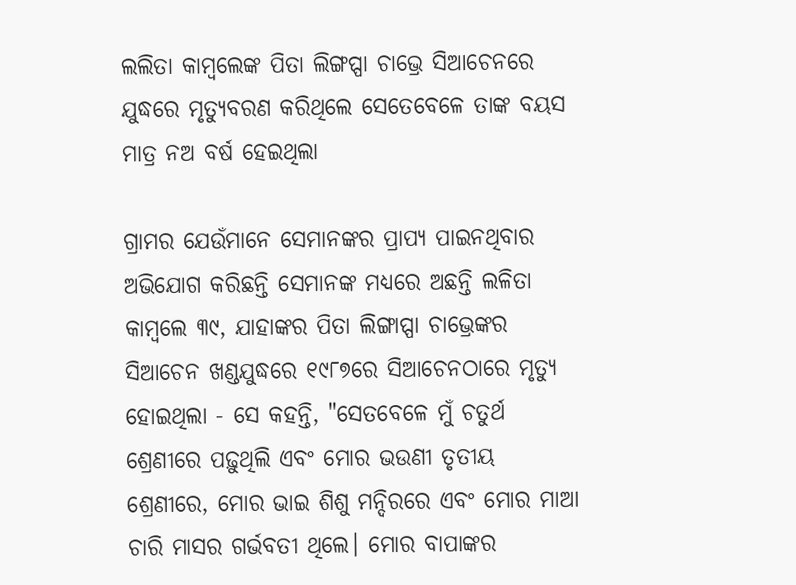ଲଲିତା କାମ୍ବଲେଙ୍କ ପିତା ଲିଙ୍ଗପ୍ପା ଚାଭ୍ରେ ସିଆଚେନରେ ଯୁଦ୍ଧରେ ମୃତ୍ୟୁବରଣ କରିଥିଲେ ସେତେବେଳେ ତାଙ୍କ ବୟସ ମାତ୍ର ନଅ ବର୍ଷ ହେଇଥିଲା

ଗ୍ରାମର ଯେଉଁମାନେ ସେମାନଙ୍କର ପ୍ରାପ୍ୟ ପାଇନଥିବାର ଅଭିଯୋଗ କରିଛନ୍ତି ସେମାନଙ୍କ ମଧ୍ୟରେ ଅଛନ୍ତି ଲଳିତା କାମ୍ବଲେ ୩୯, ଯାହାଙ୍କର ପିତା ଲିଙ୍ଗାପ୍ପା ଚାଭ୍ରେଙ୍କର ସିଆଚେନ ଖଣ୍ଡଯୁଦ୍ଧରେ ୧୯୮୭ରେ ସିଆଚେନଠାରେ ମୃତ୍ୟୁ ହୋଇଥିଲା - ସେ କହନ୍ତି, "ସେତବେଳେ ମୁଁ ଚତୁର୍ଥ ଶ୍ରେଣୀରେ ପଢ଼ୁଥିଲି ଏବଂ ମୋର ଭଉଣୀ ତୃତୀୟ ଶ୍ରେଣୀରେ, ମୋର ଭାଇ ଶିଶୁ ମନ୍ଦିରରେ ଏବଂ ମୋର ମାଆ ଚାରି ମାସର ଗର୍ଭବତୀ ଥିଲେ। ମୋର ବାପାଙ୍କର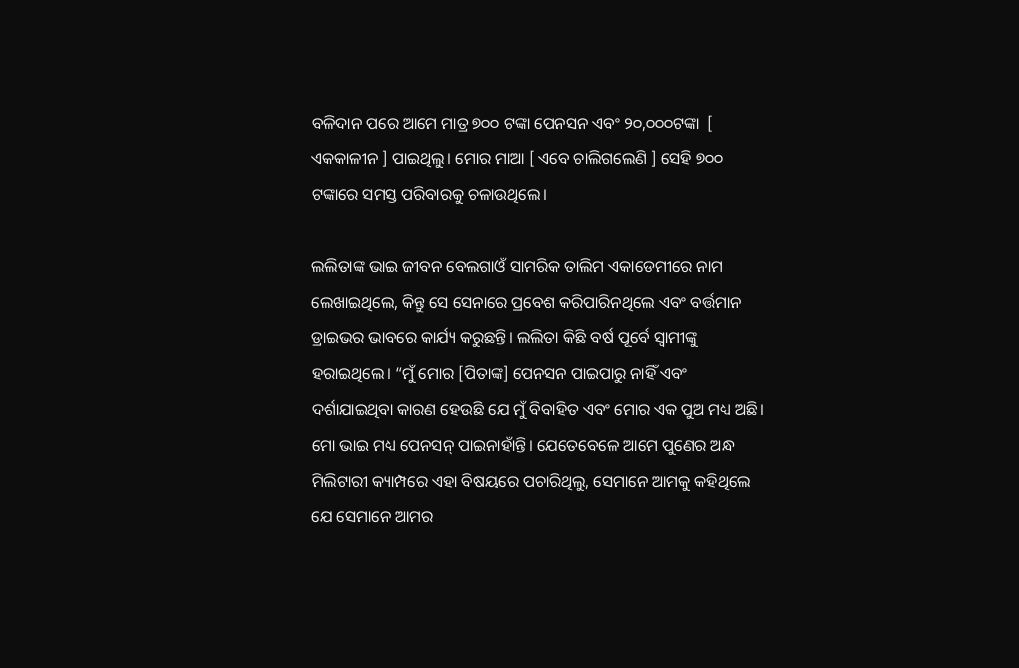ବଳିଦାନ ପରେ ଆମେ ମାତ୍ର ୭୦୦ ଟଙ୍କା ପେନସନ ଏବଂ ୨୦,୦୦୦ଟଙ୍କା  [ ଏକକାଳୀନ ] ପାଇଥିଲୁ। ମୋର ମାଆ [ ଏବେ ଚାଲିଗଲେଣି ] ସେହି ୭୦୦ ଟଙ୍କାରେ ସମସ୍ତ ପରିବାରକୁ ଚଳାଉଥିଲେ।

ଲଲିତାଙ୍କ ଭାଇ ଜୀବନ ବେଲଗାଓଁ ସାମରିକ ତାଲିମ ଏକାଡେମୀରେ ନାମ ଲେଖାଇଥିଲେ, କିନ୍ତୁ ସେ ସେନାରେ ପ୍ରବେଶ କରିପାରିନଥିଲେ ଏବଂ ବର୍ତ୍ତମାନ ଡ୍ରାଇଭର ଭାବରେ କାର୍ଯ୍ୟ କରୁଛନ୍ତି। ଲଲିତା କିଛି ବର୍ଷ ପୂର୍ବେ ସ୍ୱାମୀଙ୍କୁ ହରାଇଥିଲେ। “ମୁଁ ମୋର [ପିତାଙ୍କ] ପେନସନ ପାଇପାରୁ ନାହିଁ ଏବଂ ଦର୍ଶାଯାଇଥିବା କାରଣ ହେଉଛି ଯେ ମୁଁ ବିବାହିତ ଏବଂ ମୋର ଏକ ପୁଅ ମଧ୍ୟ ଅଛି। ମୋ ଭାଇ ମଧ୍ୟ ପେନସନ୍ ପାଇନାହାଁନ୍ତି। ଯେତେବେଳେ ଆମେ ପୁଣେର ଅନ୍ଧ ମିଲିଟାରୀ କ୍ୟାମ୍ପରେ ଏହା ବିଷୟରେ ପଚାରିଥିଲୁ, ସେମାନେ ଆମକୁ କହିଥିଲେ ଯେ ସେମାନେ ଆମର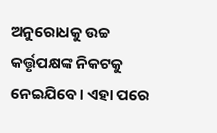ଅନୁରୋଧକୁ ଉଚ୍ଚ କର୍ତ୍ତୃପକ୍ଷଙ୍କ ନିକଟକୁ ନେଇଯିବେ। ଏହା ପରେ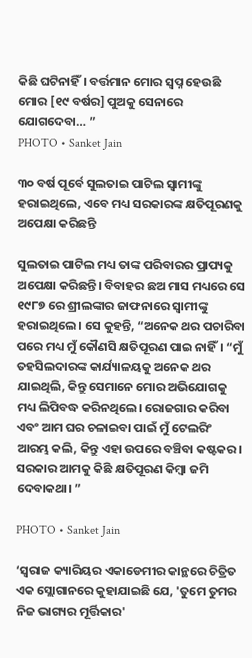କିଛି ଘଟିନାହିଁ। ବର୍ତ୍ତମାନ ମୋର ସ୍ୱପ୍ନ ହେଉଛି ମୋର [୧୯ ବର୍ଷର] ପୁଅକୁ ସେନାରେ ଯୋଗଦେବା… ”
PHOTO • Sanket Jain

୩୦ ବର୍ଷ ପୂର୍ବେ ସୁଲତାଇ ପାଟିଲ ସ୍ୱାମୀଙ୍କୁ ହରାଇଥିଲେ, ଏବେ ମଧ୍ୟ ସରକାରଙ୍କ କ୍ଷତିପୂରଣକୁ ଅପେକ୍ଷା କରିଛନ୍ତି

ସୁଲତାଇ ପାଟିଲ ମଧ୍ୟ ତାଙ୍କ ପରିବାରର ପ୍ରାପ୍ୟକୁ ଅପେକ୍ଷା କରିଛନ୍ତି। ବିବାହର ଛଅ ମାସ ମଧ୍ୟରେ ସେ ୧୯୮୭ ରେ ଶ୍ରୀଲଙ୍କାର ଜାଫନାରେ ସ୍ୱାମୀଙ୍କୁ ହରାଇଥିଲେ। ସେ କୁହନ୍ତି, “ଅନେକ ଥର ପଚାରିବା ପରେ ମଧ୍ୟ ମୁଁ କୌଣସି କ୍ଷତିପୂରଣ ପାଇ ନାହିଁ। “ମୁଁ ତହସିଲଦାରଙ୍କ କାର୍ଯ୍ୟାଳୟକୁ ଅନେକ ଥର ଯାଇଥିଲି, କିନ୍ତୁ ସେମାନେ ମୋର ଅଭିଯୋଗକୁ ମଧ୍ୟ ଲିପିବଦ୍ଧ କରିନଥିଲେ। ରୋଜଗାର କରିବା ଏବଂ ଆମ ଘର ଚଳାଇବା ପାଇଁ ମୁଁ ଟେଲରିଂ ଆରମ୍ଭ କଲି, କିନ୍ତୁ ଏହା ଉପରେ ବଞ୍ଚିବା କଷ୍ଟକର। ସରକାର ଆମକୁ କିଛି କ୍ଷତିପୂରଣ କିମ୍ବା ଜମି ଦେବାକଥା। ”

PHOTO • Sanket Jain

‘ସ୍ୱରାଜ କ୍ୟାରିୟର ଏକାଡେମୀର କାନ୍ଥରେ ଚିତ୍ରିତ ଏକ ସ୍ଲୋଗାନରେ କୁହାଯାଇଛି ଯେ, 'ତୁମେ ତୁମର ନିଜ ଭାଗ୍ୟର ମୂର୍ତ୍ତିକାର'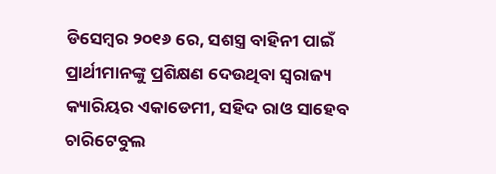ଡିସେମ୍ବର ୨୦୧୬ ରେ, ସଶସ୍ତ୍ର ବାହିନୀ ପାଇଁ ପ୍ରାର୍ଥୀମାନଙ୍କୁ ପ୍ରଶିକ୍ଷଣ ଦେଉଥିବା ସ୍ୱରାଜ୍ୟ କ୍ୟାରିୟର ଏକାଡେମୀ, ସହିଦ ରାଓ ସାହେବ ଚାରିଟେବୁଲ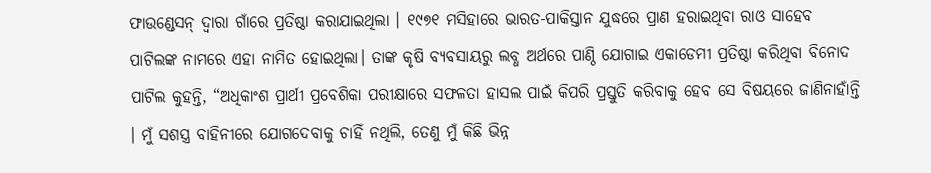ଫାଉଣ୍ଡେସନ୍ ଦ୍ୱାରା ଗାଁରେ ପ୍ରତିଷ୍ଠା କରାଯାଇଥିଲା । ୧୯୭୧ ମସିହାରେ ଭାରତ-ପାକିସ୍ତାନ ଯୁଦ୍ଧରେ ପ୍ରାଣ ହରାଇଥିବା ରାଓ ସାହେବ ପାଟିଲଙ୍କ ନାମରେ ଏହା ନାମିତ ହୋଇଥିଲା। ତାଙ୍କ କୃଷି ବ୍ୟବସାୟରୁ ଲବ୍ଧ ଅର୍ଥରେ ପାଣ୍ଠି ଯୋଗାଇ ଏକାଡେମୀ ପ୍ରତିଷ୍ଠା କରିଥିବା ବିନୋଦ ପାଟିଲ କୁହନ୍ତି, “ଅଧିକାଂଶ ପ୍ରାର୍ଥୀ ପ୍ରବେଶିକା ପରୀକ୍ଷାରେ ସଫଳତା ହାସଲ ପାଇଁ କିପରି ପ୍ରସ୍ତୁତି କରିବାକୁ ହେବ ସେ ବିଷୟରେ ଜାଣିନାହାଁନ୍ତି । ମୁଁ ସଶସ୍ତ୍ର ବାହିନୀରେ ଯୋଗଦେବାକୁ ଚାହିଁ ନଥିଲି, ତେଣୁ ମୁଁ କିଛି ଭିନ୍ନ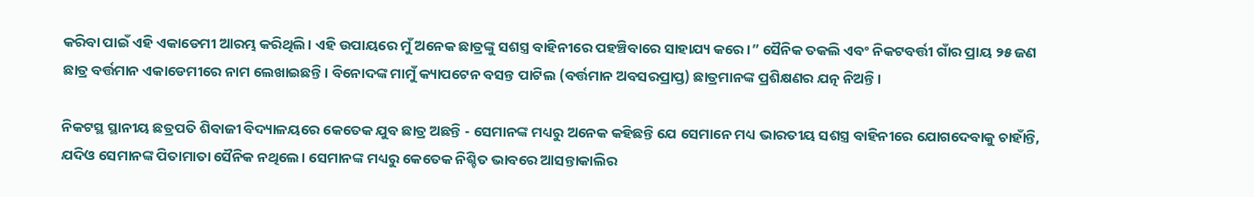କରିବା ପାଇଁ ଏହି ଏକାଡେମୀ ଆରମ୍ଭ କରିଥିଲି। ଏହି ଉପାୟରେ ମୁଁ ଅନେକ ଛାତ୍ରଙ୍କୁ ସଶସ୍ତ୍ର ବାହିନୀରେ ପହଞ୍ଚିବାରେ ସାହାଯ୍ୟ କରେ।” ସୈନିକ ତକଲି ଏବଂ ନିକଟବର୍ତ୍ତୀ ଗାଁର ପ୍ରାୟ ୨୫ ଜଣ ଛାତ୍ର ବର୍ତ୍ତମାନ ଏକାଡେମୀରେ ନାମ ଲେଖାଇଛନ୍ତି। ବିନୋଦଙ୍କ ମାମୁଁ କ୍ୟାପଟେନ ବସନ୍ତ ପାଟିଲ (ବର୍ତ୍ତମାନ ଅବସରପ୍ରାପ୍ତ) ଛାତ୍ରମାନଙ୍କ ପ୍ରଶିକ୍ଷଣର ଯତ୍ନ ନିଅନ୍ତି।

ନିକଟସ୍ଥ ସ୍ଥାନୀୟ ଛତ୍ରପତି ଶିବାଜୀ ବିଦ୍ୟାଳୟରେ କେତେକ ଯୁବ ଛାତ୍ର ଅଛନ୍ତି - ସେମାନଙ୍କ ମଧ୍ୟରୁ ଅନେକ କହିଛନ୍ତି ଯେ ସେମାନେ ମଧ୍ୟ ଭାରତୀୟ ସଶସ୍ତ୍ର ବାହିନୀରେ ଯୋଗଦେବାକୁ ଚାହାଁନ୍ତି, ଯଦିଓ ସେମାନଙ୍କ ପିତାମାତା ସୈନିକ ନଥିଲେ। ସେମାନଙ୍କ ମଧ୍ୟରୁ କେତେକ ନିଶ୍ଚିତ ଭାବରେ ଆସନ୍ତାକାଲିର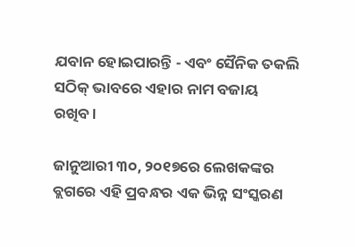ଯବାନ ହୋଇପାରନ୍ତି - ଏବଂ ସୈନିକ ତକଲି ସଠିକ୍ ଭାବରେ ଏହାର ନାମ ବଜାୟ ରଖିବ।

ଜାନୁଆରୀ ୩୦, ୨୦୧୭ରେ ଲେଖକଙ୍କର ବ୍ଲଗରେ ଏହି ପ୍ରବନ୍ଧର ଏକ ଭିନ୍ନ ସଂସ୍କରଣ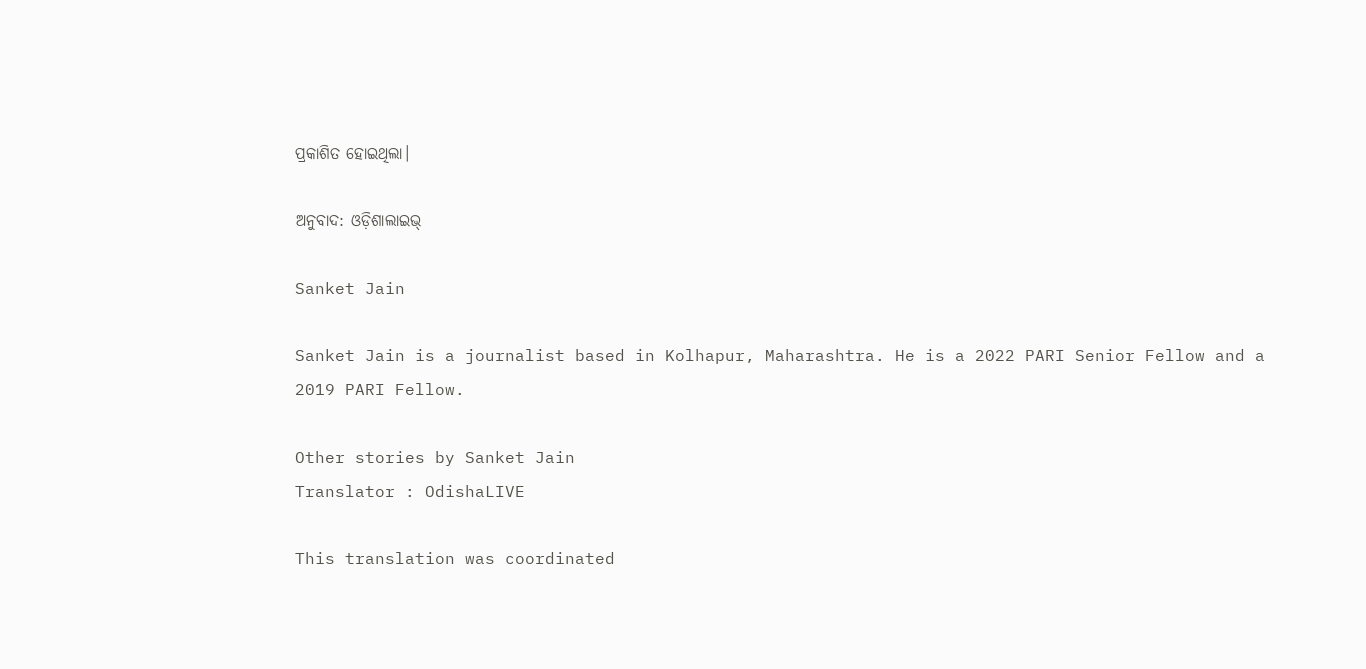ପ୍ରକାଶିତ ହୋଇଥିଲା।

ଅନୁବାଦ: ଓଡ଼ିଶାଲାଇଭ୍‍

Sanket Jain

Sanket Jain is a journalist based in Kolhapur, Maharashtra. He is a 2022 PARI Senior Fellow and a 2019 PARI Fellow.

Other stories by Sanket Jain
Translator : OdishaLIVE

This translation was coordinated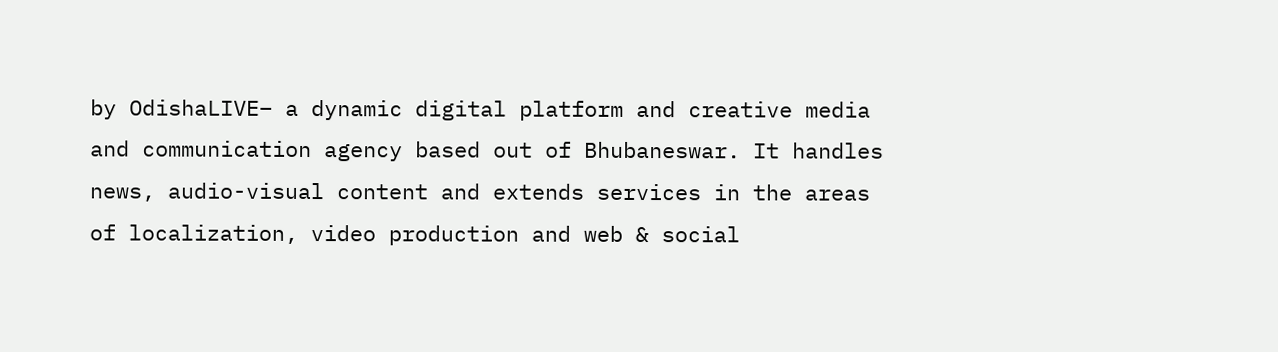by OdishaLIVE– a dynamic digital platform and creative media and communication agency based out of Bhubaneswar. It handles news, audio-visual content and extends services in the areas of localization, video production and web & social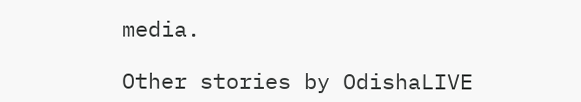media.

Other stories by OdishaLIVE